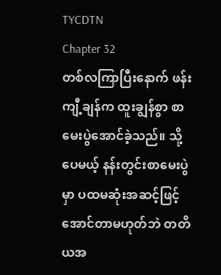TYCDTN
Chapter 32
တစ်လကြာပြီးနောက် ဖန်းကျီ့ချန်က ထူးချွန်စွာ စာမေးပွဲအောင်ခဲ့သည်။ သို့ပေမယ့် နန်းတွင်းစာမေးပွဲမှာ ပထမဆုံးအဆင့်ဖြင့် အောင်တာမဟုတ်ဘဲ တတိယအ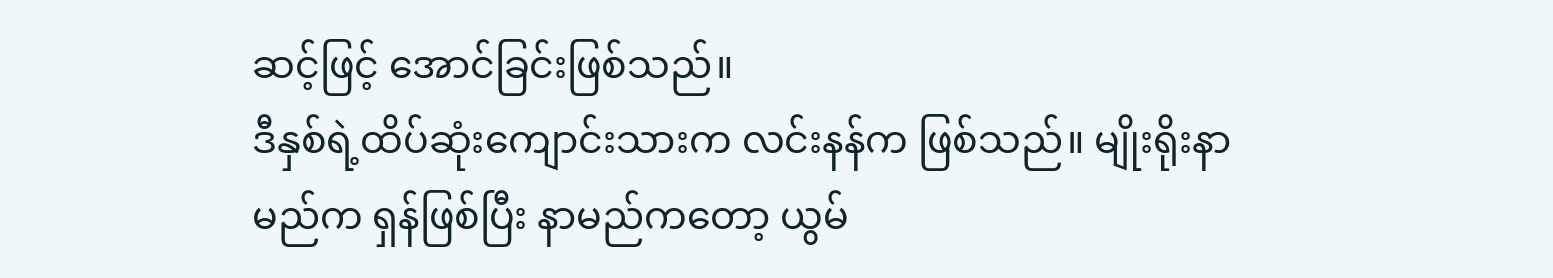ဆင့်ဖြင့် အောင်ခြင်းဖြစ်သည်။
ဒီနှစ်ရဲ့ထိပ်ဆုံးကျောင်းသားက လင်းနန်က ဖြစ်သည်။ မျိုးရိုးနာမည်က ရှန်ဖြစ်ပြီး နာမည်ကတော့ ယွမ်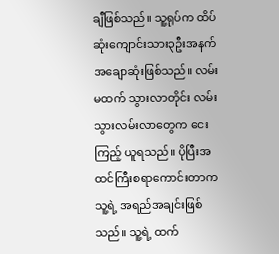ချီဖြစ်သည်။ သူ့ရုပ်က ထိပ်ဆုံးကျောင်းသား၃ဦးအနက် အချောဆုံးဖြစ်သည်။ လမ်းမထက် သွားလာတိုင်း လမ်းသွားလမ်းလာတွေက ငေးကြည့် ယူရသည်။ ပိုပြီးအထင်ကြီးစရာကောင်းတာက သူ့ရဲ့ အရည်အချင်းဖြစ်သည်။ သူ့ရဲ့ ထက်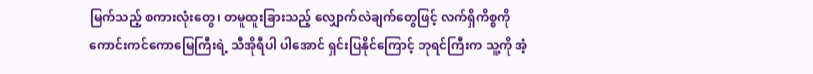မြက်သည့် စကားလုံးတွေ၊ တမူထူးခြားသည့် လျှောက်လဲချက်တွေဖြင့် လက်ရှိကိစ္စကို ကောင်းကင်ကောမြေကြီးရဲ့ သီအိုရီပါ ပါအောင် ရှင်းပြနိုင်ကြောင့် ဘုရင်ကြီးက သူ့ကို အံ့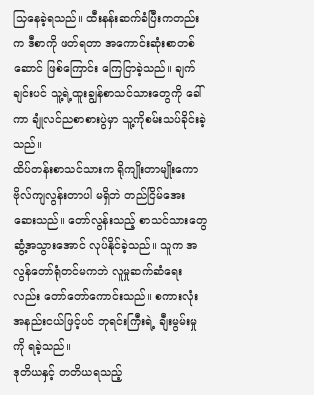သြနေခဲ့ရသည်။ ထီးနန်းဆက်ခံပြီးကတည်းက ဒီစာကို ဖတ်ရတာ အကောင်းဆုံးစာတစ်ဆောင် ဖြစ်ကြောင်း ကြေငြာခဲ့သည်။ ချက်ချင်းပင် သူ့ရဲ့ထူးချွန်စာသင်သားတွေကို ခေါ်ကာ ချုံလင်ညစာစားပွဲမှာ သူ့ကိုစမ်းသပ်ခိုင်းခဲ့သည်။
ထိပ်တန်းစာသင်သားက ရိုကျိုးတာမျိုးကော ဗိုလ်ကျလွန်းတာပါ မရှိဘဲ တည်ငြိမ်အေးဆေးသည်။ တော်လွန်းသည့် စာသင်သားတွေ ဆွံ့အသွားအောင် လုပ်နိုင်ခဲ့သည်။ သူက အလွန်တော်ရုံတင်မကဘဲ လူမှုဆက်ဆံရေးလည်း တော်တော်ကောင်းသည်။ စကားလုံးအနည်းငယ်ဖြင့်ပင် ဘုရင်းကြီးရဲ့ ချီးမွမ်းမှုကို ရခဲ့သည်။
ဒုတိယနှင့် တတိယရသည့်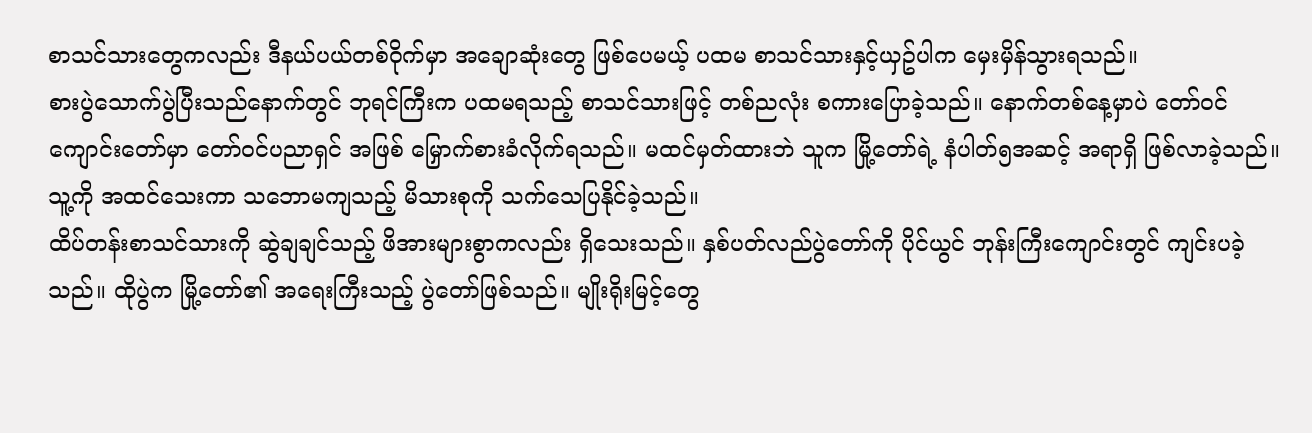စာသင်သားတွေကလည်း ဒီနယ်ပယ်တစ်ဝိုက်မှာ အချောဆုံးတွေ ဖြစ်ပေမယ့် ပထမ စာသင်သားနှင့်ယှဥ်ပါက မှေးမှိန်သွားရသည်။
စားပွဲသောက်ပွဲပြီးသည်နောက်တွင် ဘုရင်ကြီးက ပထမရသည့် စာသင်သားဖြင့် တစ်ညလုံး စကားပြောခဲ့သည်။ နောက်တစ်နေ့မှာပဲ တော်ဝင်ကျောင်းတော်မှာ တော်ဝင်ပညာရှင် အဖြစ် မြှောက်စားခံလိုက်ရသည်။ မထင်မှတ်ထားဘဲ သူက မြို့တော်ရဲ့ နံပါတ်၅အဆင့် အရာရှိ ဖြစ်လာခဲ့သည်။ သူ့ကို အထင်သေးကာ သဘောမကျသည့် မိသားစုကို သက်သေပြနိုင်ခဲ့သည်။
ထိပ်တန်းစာသင်သားကို ဆွဲချချင်သည့် ဖိအားများစွာကလည်း ရှိသေးသည်။ နှစ်ပတ်လည်ပွဲတော်ကို ပိုင်ယွင် ဘုန်းကြီးကျောင်းတွင် ကျင်းပခဲ့သည်။ ထိုပွဲက မြို့တော်၏ အရေးကြီးသည့် ပွဲတော်ဖြစ်သည်။ မျိုးရိုးမြင့်တွေ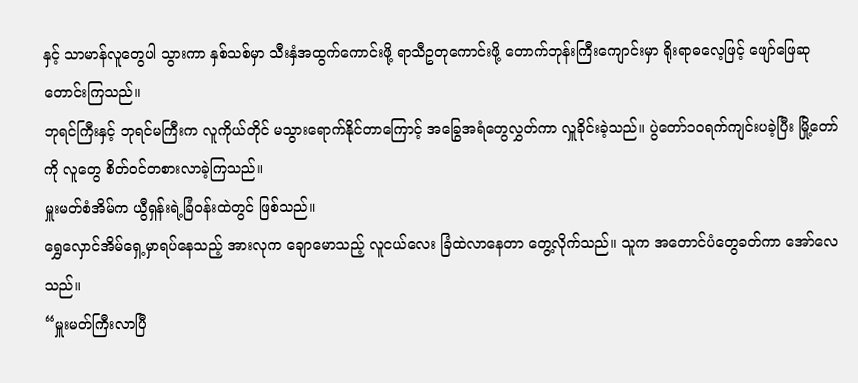နှင့် သာမာန်လူတွေပါ သွားကာ နှစ်သစ်မှာ သီးနှံအထွက်ကောင်းဖို့ ရာသီဥတုကောင်းဖို့ တောက်ဘုန်းကြီးကျောင်းမှာ ရိုးရာဓလေ့ဖြင့် ဖျော်ဖြေဆုတောင်းကြသည်။
ဘုရင်ကြီးနှင့် ဘုရင်မကြီးက လူကိုယ်တိုင် မသွားရောက်နိုင်တာကြောင့် အခြွေအရံတွေလွှတ်ကာ လှူခိုင်းခဲ့သည်။ ပွဲတော်၁၀ရက်ကျင်းပခဲ့ပြီး မြို့တော်ကို လူတွေ စိတ်ဝင်တစားလာခဲ့ကြသည်။
မှူးမတ်စံအိမ်က ယွီရှန်းရဲ့ခြံဝန်းထဲတွင် ဖြစ်သည်။
ရွှေလှောင်အိမ်ရှေ့မှာရပ်နေသည့် အားလုက ချောမောသည့် လူငယ်လေး ခြံထဲလာနေတာ တွေ့လိုက်သည်။ သူက အတောင်ပံတွေခတ်ကာ အော်လေသည်။
“မှူးမတ်ကြီးလာပြီ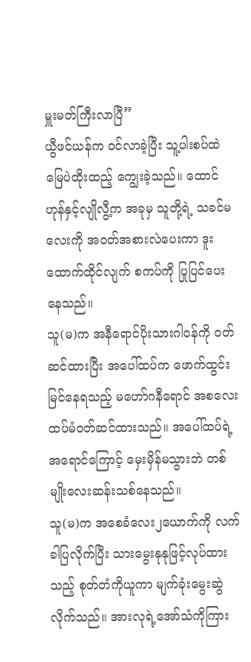မှူးမတ်ကြီးလာပြီ”
ယွီဖင်ယန်က ဝင်လာခဲ့ပြီး သူ့ပါးစပ်ထဲ မြေပဲထိုးထည့် ကျွေးခဲ့သည်။ ထောင်ဟုန်နှင့်လျိုလွီ့က အခုမှ သူတို့ရဲ့ သခင်မလေးကို အဝတ်အစားလဲပေးကာ ဒူးထောက်ထိုင်လျက် စကပ်ကို ပြုပြင်ပေးနေသည်။
သူ(မ)က အနီရောင်ပိုးသားဂါဝန်ကို ဝတ်ဆင်ထားပြီး အပေါ်ထပ်က ဖောက်ထွင်းမြင်နေရသည့် မဟော်ဂနီရောင် အစလေး ထပ်မံဝတ်ဆင်ထားသည်။ အပေါ်ထပ်ရဲ့ အရောင်ကြောင့် မှေးမှိန်မသွားဘဲ တစ်မျိုးလေးဆန်းသစ်နေသည်။
သူ(မ)က အစေခံလေး၂ယောက်ကို လက်ခါပြလိုက်ပြီး သားမွေးနုနုဖြင့်လုပ်ထားသည့် စုတ်တံကိုယူကာ မျက်ခုံးမွေးဆွဲလိုက်သည်။ အားလုရဲ့အော်သံကိုကြား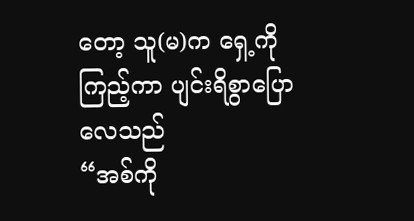တော့ သူ(မ)က ရှေ့ကိုကြည့်ကာ ပျင်းရိစွာပြောလေသည်
“အစ်ကို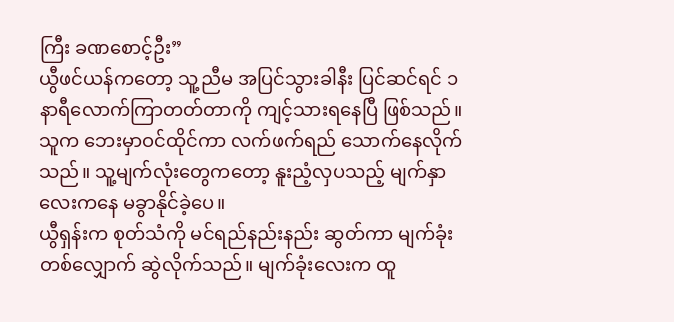ကြီး ခဏစောင့်ဦး”
ယွီဖင်ယန်ကတော့ သူ့ညီမ အပြင်သွားခါနီး ပြင်ဆင်ရင် ၁နာရီလောက်ကြာတတ်တာကို ကျင့်သားရနေပြီ ဖြစ်သည်။ သူက ဘေးမှာဝင်ထိုင်ကာ လက်ဖက်ရည် သောက်နေလိုက်သည်။ သူ့မျက်လုံးတွေကတော့ နူးညံ့လှပသည့် မျက်နှာလေးကနေ မခွာနိုင်ခဲ့ပေ။
ယွီရှန်းက စုတ်သံကို မင်ရည်နည်းနည်း ဆွတ်ကာ မျက်ခုံးတစ်လျှောက် ဆွဲလိုက်သည်။ မျက်ခုံးလေးက ထူ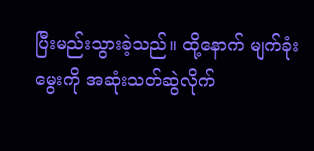ပြီးမည်းသွားခဲ့သည်။ ထို့နောက် မျက်ခုံးမွေးကို အဆုံးသတ်ဆွဲလိုက်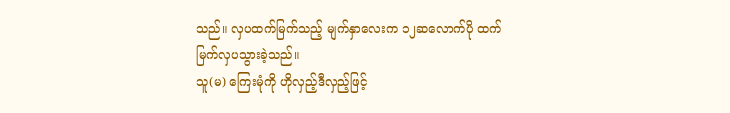သည်။ လှပထက်မြက်သည့် မျက်နှာလေးက ၁၂ဆလောက်ပို ထက်မြက်လှပသွားခဲ့သည်။
သူ(မ) ကြေးမုံကို ဟိုလှည့်ဒီလှည့်ဖြင့်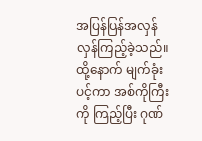အပြန်ပြန်အလှန်လှန်ကြည့်ခဲ့သည်။ ထို့နောက် မျက်ခုံးပင့်ကာ အစ်ကိုကြီးကို ကြည့်ပြီး ဂုဏ်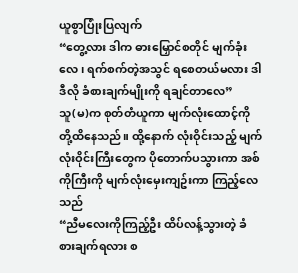ယူစွာပြုံးပြလျက်
“တွေ့လား ဒါက ဓားမြှောင်စတိုင် မျက်ခုံးလေ၊ ရက်စက်တဲ့အသွင် ရစေတယ်မလား ဒါဒီလို ခံစားချက်မျိုးကို ရချင်တာလေ”
သူ(မ)က စုတ်တံယူကာ မျက်လုံးထောင့်ကို တို့ထိနေသည်။ ထို့နောက် လုံးဝိုင်းသည့် မျက်လုံးဝိုင်းကြီးတွေက ပိုတောက်ပသွားကာ အစ်ကိုကြီးကို မျက်လုံးမှေးကျဥ်းကာ ကြည့်လေသည်
“ညီမလေးကိုကြည့်ဦး ထိပ်လန့်သွားတဲ့ ခံစားချက်ရလား စ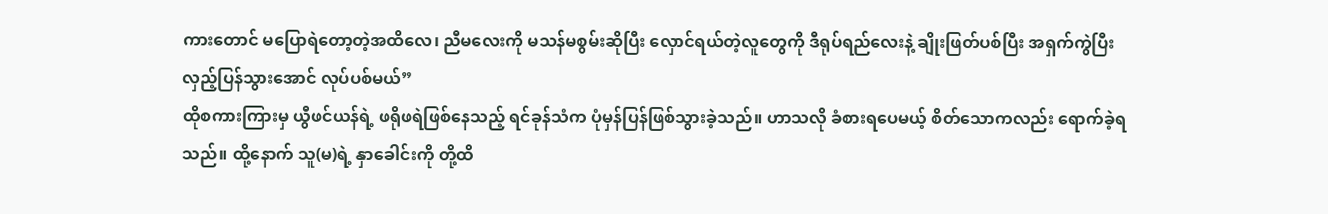ကားတောင် မပြောရဲတော့တဲ့အထိလေ၊ ညီမလေးကို မသန်မစွမ်းဆိုပြီး လှောင်ရယ်တဲ့လူတွေကို ဒီရုပ်ရည်လေးနဲ့ ချိုးဖြတ်ပစ်ပြီး အရှက်ကွဲပြီး လှည့်ပြန်သွားအောင် လုပ်ပစ်မယ်”
ထိုစကားကြားမှ ယွီဖင်ယန်ရဲ့ ဖရိုဖရဲဖြစ်နေသည့် ရင်ခုန်သံက ပုံမှန်ပြန်ဖြစ်သွားခဲ့သည်။ ဟာသလို ခံစားရပေမယ့် စိတ်သောကလည်း ရောက်ခဲ့ရသည်။ ထို့နောက် သူ(မ)ရဲ့ နှာခေါင်းကို တို့ထိ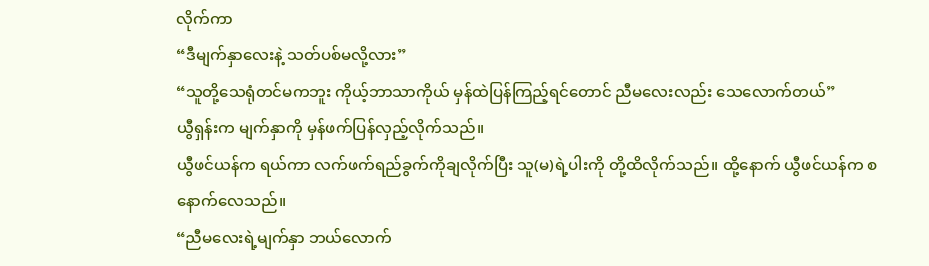လိုက်ကာ
“ဒီမျက်နှာလေးနဲ့ သတ်ပစ်မလို့လား”
“သူတို့သေရုံတင်မကဘူး ကိုယ့်ဘာသာကိုယ် မှန်ထဲပြန်ကြည့်ရင်တောင် ညီမလေးလည်း သေလောက်တယ်”
ယွီရှန်းက မျက်နှာကို မှန်ဖက်ပြန်လှည့်လိုက်သည်။
ယွီဖင်ယန်က ရယ်ကာ လက်ဖက်ရည်ခွက်ကိုချလိုက်ပြီး သူ(မ)ရဲ့ပါးကို တို့ထိလိုက်သည်။ ထို့နောက် ယွီဖင်ယန်က စနောက်လေသည်။
“ညီမလေးရဲ့မျက်နှာ ဘယ်လောက်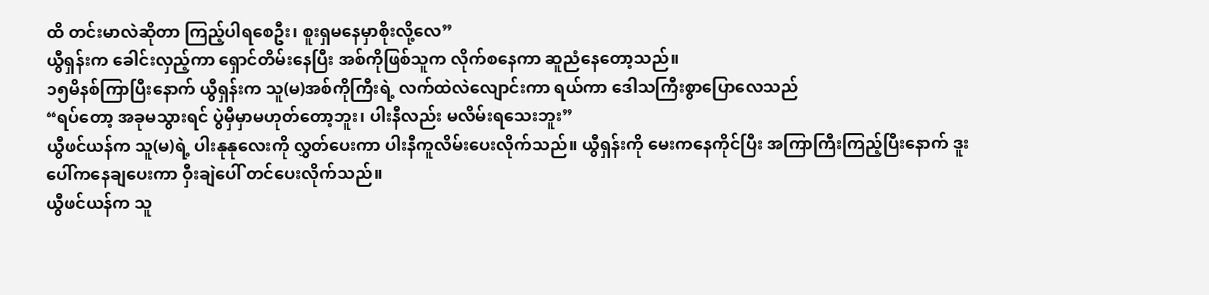ထိ တင်းမာလဲဆိုတာ ကြည့်ပါရစေဦး၊ စူးရှမနေမှာစိုးလို့လေ”
ယွီရှန်းက ခေါင်းလှည့်ကာ ရှောင်တိမ်းနေပြီး အစ်ကိုဖြစ်သူက လိုက်စနေကာ ဆူညံနေတော့သည်။
၁၅မိနစ်ကြာပြီးနောက် ယွီရှန်းက သူ(မ)အစ်ကိုကြီးရဲ့ လက်ထဲလဲလျောင်းကာ ရယ်ကာ ဒေါသကြီးစွာပြောလေသည်
“ရပ်တော့ အခုမသွားရင် ပွဲမှီမှာမဟုတ်တော့ဘူး၊ ပါးနီလည်း မလိမ်းရသေးဘူး”
ယွီဖင်ယန်က သူ(မ)ရဲ့ ပါးနုနုလေးကို လွှတ်ပေးကာ ပါးနီကူလိမ်းပေးလိုက်သည်။ ယွီရှန်းကို မေးကနေကိုင်ပြီး အကြာကြီးကြည့်ပြီးနောက် ဒူးပေါ်ကနေချပေးကာ ဝှီးချဲပေါ် တင်ပေးလိုက်သည်။
ယွီဖင်ယန်က သူ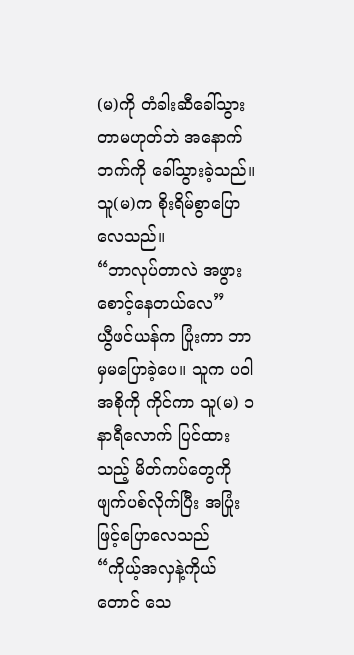(မ)ကို တံခါးဆီခေါ်သွားတာမဟုတ်ဘဲ အနောက်ဘက်ကို ခေါ်သွားခဲ့သည်။ သူ(မ)က စိုးရိမ်စွာပြောလေသည်။
“ဘာလုပ်တာလဲ အဖွားစောင့်နေတယ်လေ”
ယွီဖင်ယန်က ပြုံးကာ ဘာမှမပြောခဲ့ပေ။ သူက ပဝါအစိုကို ကိုင်ကာ သူ(မ) ၁နာရီလောက် ပြင်ထားသည့် မိတ်ကပ်တွေကို ဖျက်ပစ်လိုက်ပြီး အပြုံးဖြင့်ပြောလေသည်
“ကိုယ့်အလှနဲ့ကိုယ်တောင် သေ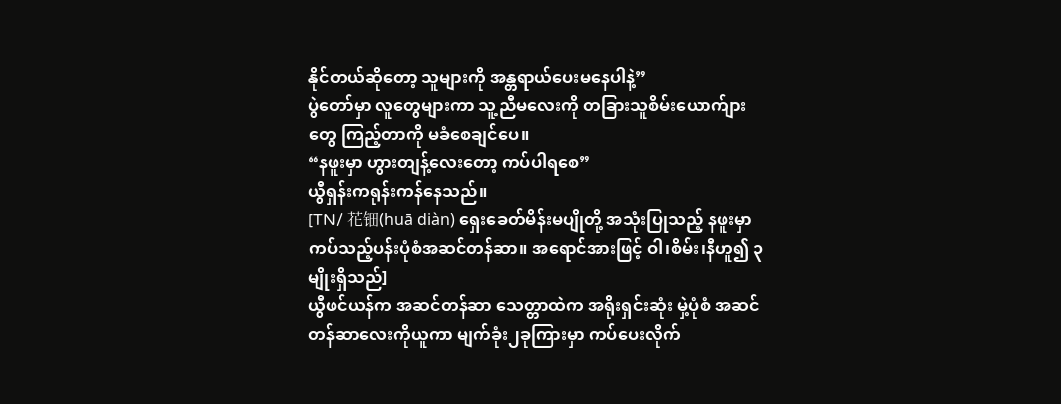နိုင်တယ်ဆိုတော့ သူများကို အန္တရာယ်ပေးမနေပါနဲ့”
ပွဲတော်မှာ လူတွေများကာ သူ့ညီမလေးကို တခြားသူစိမ်းယောက်ျားတွေ ကြည့်တာကို မခံစေချင်ပေ။
“နဖူးမှာ ဟွားတျန့်လေးတော့ ကပ်ပါရစေ”
ယွီရှန်းကရုန်းကန်နေသည်။
[TN/ 花钿(huā diàn) ရှေးခေတ်မိန်းမပျိုတို့ အသုံးပြုသည့် နဖူးမှာကပ်သည့်ပန်းပုံစံအဆင်တန်ဆာ။ အရောင်အားဖြင့် ဝါ၊စိမ်း၊နီဟူ၍ ၃မျိုးရှိသည်]
ယွီဖင်ယန်က အဆင်တန်ဆာ သေတ္တာထဲက အရိုးရှင်းဆုံး မှဲ့ပုံစံ အဆင်တန်ဆာလေးကိုယူကာ မျက်ခုံး၂ခုကြားမှာ ကပ်ပေးလိုက်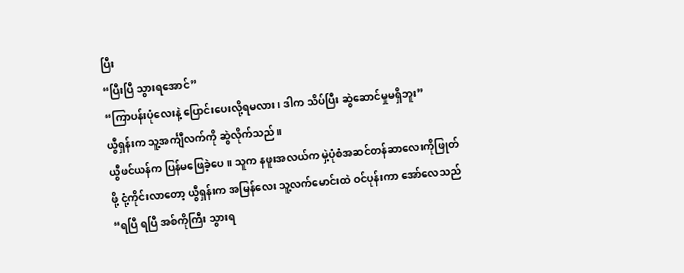ပြီး
“ပြီးပြီ သွားရအောင်”
“ကြာပန်းပုံလေးနဲ့ ပြောင်းပေးလို့ရမလား၊ ဒါက သိပ်ပြီး ဆွဲဆောင်မှုမရှိဘူး”
ယွီရှန်းက သူ့အင်္ကျီလက်ကို ဆွဲလိုက်သည်။
ယွီဖင်ယန်က ပြန်မဖြေခဲ့ပေ။ သူက နဖူးအလယ်က မှဲ့ပုံစံအဆင်တန်ဆာလေးကိုဖြုတ်ဖို့ ငုံ့ကိုင်းလာတော့ ယွီရှန်းက အမြန်လေး သူ့လက်မောင်းထဲ ဝင်ပုန်းကာ အော်လေသည်
“ရပြီ ရပြီ အစ်ကိုကြီး သွားရ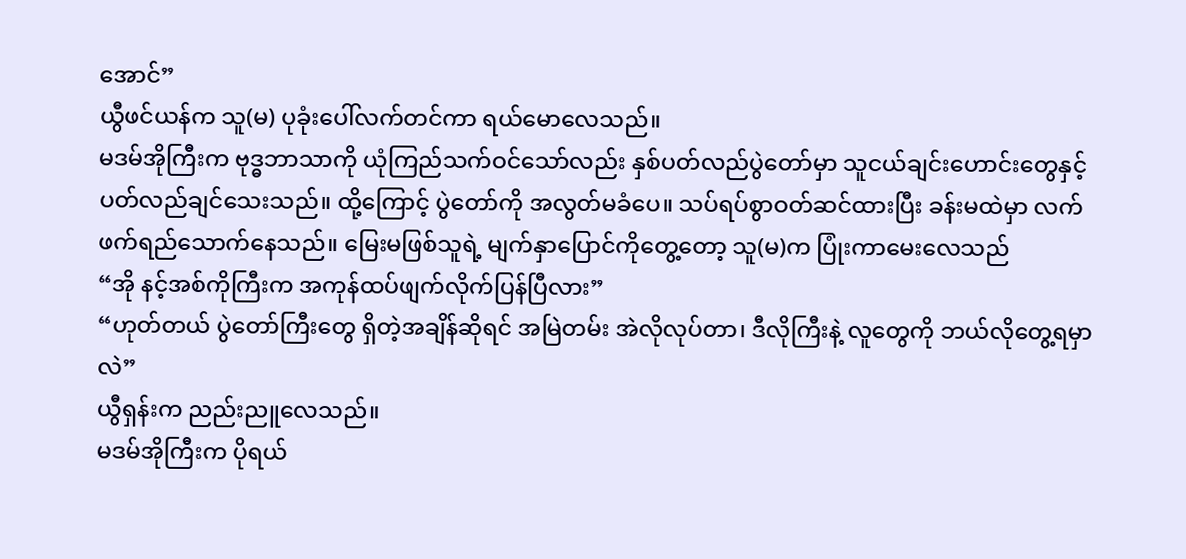အောင်”
ယွီဖင်ယန်က သူ(မ) ပုခုံးပေါ်လက်တင်ကာ ရယ်မောလေသည်။
မဒမ်အိုကြီးက ဗုဒ္ဓဘာသာကို ယုံကြည်သက်ဝင်သော်လည်း နှစ်ပတ်လည်ပွဲတော်မှာ သူငယ်ချင်းဟောင်းတွေနှင့် ပတ်လည်ချင်သေးသည်။ ထို့ကြောင့် ပွဲတော်ကို အလွတ်မခံပေ။ သပ်ရပ်စွာဝတ်ဆင်ထားပြီး ခန်းမထဲမှာ လက်ဖက်ရည်သောက်နေသည်။ မြေးမဖြစ်သူရဲ့ မျက်နှာပြောင်ကိုတွေ့တော့ သူ(မ)က ပြုံးကာမေးလေသည်
“အို နင့်အစ်ကိုကြီးက အကုန်ထပ်ဖျက်လိုက်ပြန်ပြီလား”
“ဟုတ်တယ် ပွဲတော်ကြီးတွေ ရှိတဲ့အချိန်ဆိုရင် အမြဲတမ်း အဲလိုလုပ်တာ၊ ဒီလိုကြီးနဲ့ လူတွေကို ဘယ်လိုတွေ့ရမှာလဲ”
ယွီရှန်းက ညည်းညူလေသည်။
မဒမ်အိုကြီးက ပိုရယ်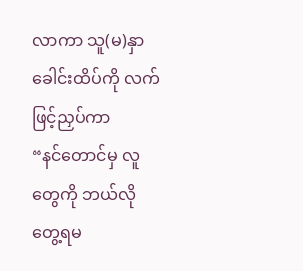လာကာ သူ(မ)နှာခေါင်းထိပ်ကို လက်ဖြင့်ညှပ်ကာ
“နင်တောင်မှ လူတွေကို ဘယ်လိုတွေ့ရမ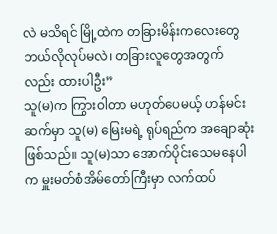လဲ မသိရင် မြို့ထဲက တခြားမိန်းကလေးတွေ ဘယ်လိုလုပ်မလဲ၊ တခြားလူတွေအတွက်လည်း ထားပါဦး”
သူ(မ)က ကြွားဝါတာ မဟုတ်ပေမယ့် ဟန်မင်းဆက်မှာ သူ(မ) မြေးမရဲ့ ရုပ်ရည်က အချောဆုံးဖြစ်သည်။ သူ(မ)သာ အောက်ပိုင်းသေမနေပါက မှူးမတ်စံအိမ်တော်ကြီးမှာ လက်ထပ်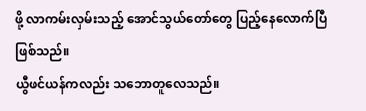ဖို့ လာကမ်းလှမ်းသည့် အောင်သွယ်တော်တွေ ပြည့်နေလောက်ပြီ ဖြစ်သည်။
ယွီဖင်ယန်ကလည်း သဘောတူလေသည်။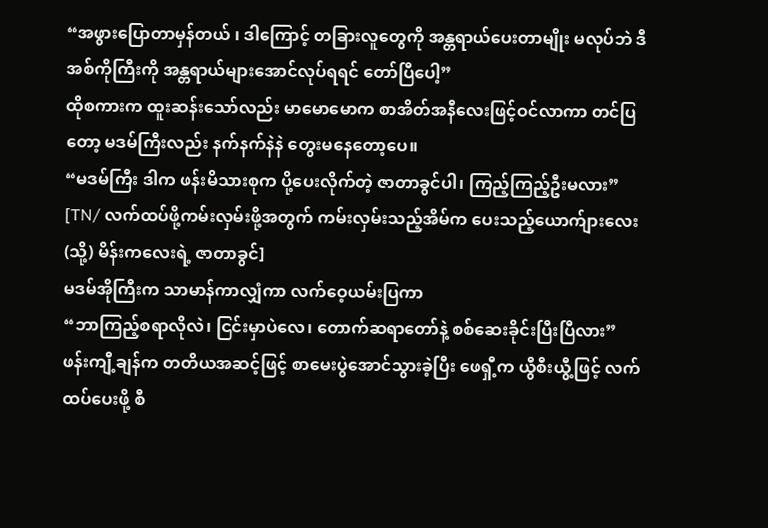“အဖွားပြောတာမှန်တယ် ၊ ဒါကြောင့် တခြားလူတွေကို အန္တရာယ်ပေးတာမျိုး မလုပ်ဘဲ ဒီအစ်ကိုကြီးကို အန္တရာယ်များအောင်လုပ်ရရင် တော်ပြီပေါ့”
ထိုစကားက ထူးဆန်းသော်လည်း မာမောမောက စာအိတ်အနီလေးဖြင့်ဝင်လာကာ တင်ပြတော့ မဒမ်ကြီးလည်း နက်နက်နဲနဲ တွေးမနေတော့ပေ။
“မဒမ်ကြီး ဒါက ဖန်းမိသားစုက ပို့ပေးလိုက်တဲ့ ဇာတာခွင်ပါ၊ ကြည့်ကြည့်ဦးမလား”
[TN/ လက်ထပ်ဖို့ကမ်းလှမ်းဖို့အတွက် ကမ်းလှမ်းသည့်အိမ်က ပေးသည့်ယောက်ျားလေး (သို့) မိန်းကလေးရဲ့ ဇာတာခွင်]
မဒမ်အိုကြီးက သာမာန်ကာလျှံကာ လက်ဝေ့ယမ်းပြကာ
“ဘာကြည့်စရာလိုလဲ၊ ငြင်းမှာပဲလေ၊ တောက်ဆရာတော်နဲ့ စစ်ဆေးခိုင်းပြီးပြီလား”
ဖန်းကျီ့ချန်က တတိယအဆင့်ဖြင့် စာမေးပွဲအောင်သွားခဲ့ပြီး ဖေရှီ့က ယွီစီးယွီ့ဖြင့် လက်ထပ်ပေးဖို့ စီ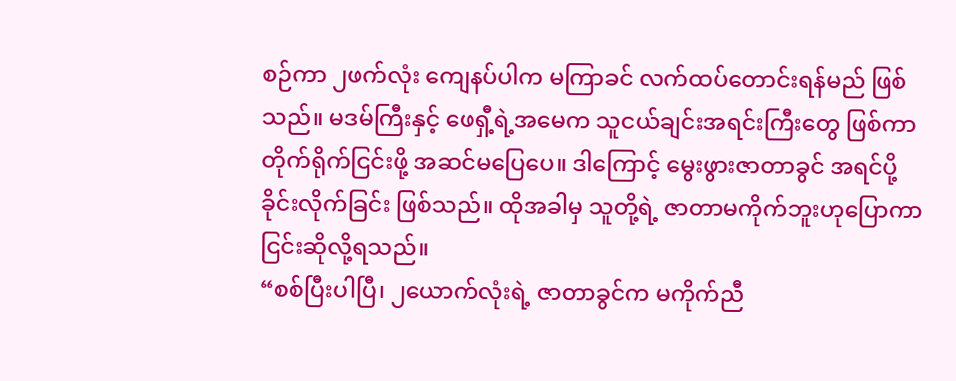စဉ်ကာ ၂ဖက်လုံး ကျေနပ်ပါက မကြာခင် လက်ထပ်တောင်းရန်မည် ဖြစ်သည်။ မဒမ်ကြီးနှင့် ဖေရှီ့ရဲ့အမေက သူငယ်ချင်းအရင်းကြီးတွေ ဖြစ်ကာ တိုက်ရိုက်ငြင်းဖို့ အဆင်မပြေပေ။ ဒါကြောင့် မွေးဖွားဇာတာခွင် အရင်ပို့ခိုင်းလိုက်ခြင်း ဖြစ်သည်။ ထိုအခါမှ သူတို့ရဲ့ ဇာတာမကိုက်ဘူးဟုပြောကာ ငြင်းဆိုလို့ရသည်။
“စစ်ပြီးပါပြီ၊ ၂ယောက်လုံးရဲ့ ဇာတာခွင်က မကိုက်ညီ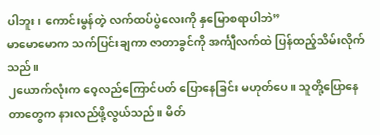ပါဘူး၊ ကောင်းမွန်တဲ့ လက်ထပ်ပွဲလေးကို နှမြောစရာပါဘဲ”
မာမောမောက သက်ပြင်းချကာ ဇာတာခွင်ကို အင်္ကျီလက်ထဲ ပြန်ထည့်သိမ်းလိုက်သည်။
၂ယောက်လုံးက ဝေ့လည်ကြောင်ပတ် ပြောနေခြင်း မဟုတ်ပေ။ သူတို့ပြောနေတာတွေက နားလည်ဖို့လွယ်သည်။ မိတ်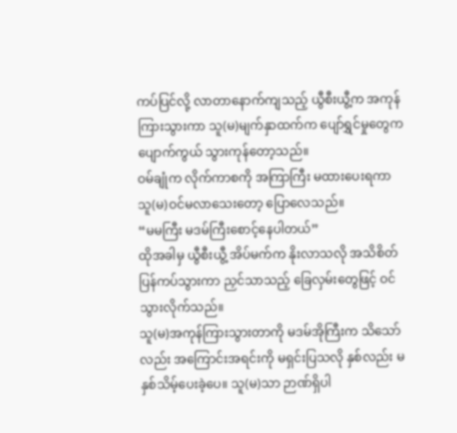ကပ်ပြင်လို့ လာတာနောက်ကျသည့် ယွီစီးယွီ့က အကုန်ကြားသွားကာ သူ(မ)မျက်နှာထက်က ပျော်ရွှင်မှုတွေက ပျောက်ကွယ် သွားကုန်တော့သည်။
ဝမ်ချုံက လိုက်ကာစကို အကြာကြီး မထားပေးရကာ သူ(မ)ဝင်မလာသေးတော့ ပြောလေသည်။
“မမကြီး မဒမ်ကြီးစောင့်နေပါတယ်”
ထိုအခါမှ ယွီစီးယွီ့ အိပ်မက်က နိုးလာသလို အသိစိတ်ပြန်ကပ်သွားကာ ညှင်သာသည့် ခြေလှမ်းတွေဖြင့် ဝင်သွားလိုက်သည်။
သူ(မ)အကုန်ကြားသွားတာကို မဒမ်အိုကြီးက သိသော်လည်း အကြောင်းအရင်းကို မရှင်းပြသလို နှစ်လည်း မနှစ်သိမ့်ပေးခဲ့ပေ။ သူ(မ)သာ ဉာဏ်ရှိပါ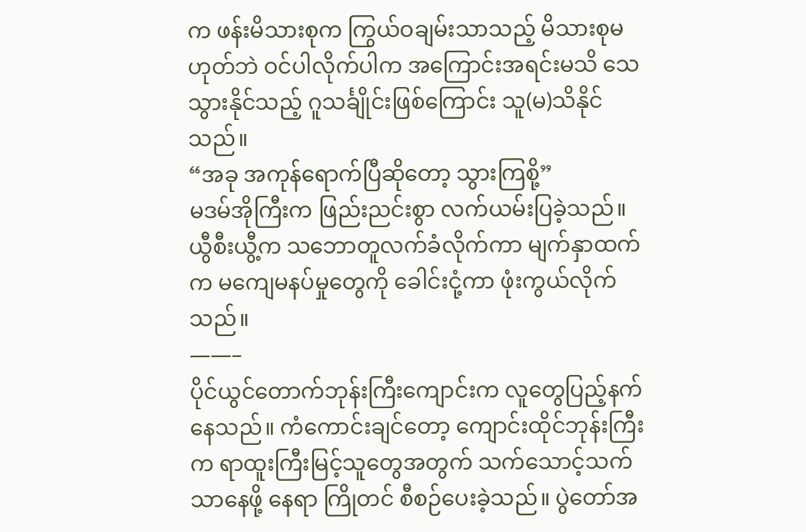က ဖန်းမိသားစုက ကြွယ်ဝချမ်းသာသည့် မိသားစုမဟုတ်ဘဲ ဝင်ပါလိုက်ပါက အကြောင်းအရင်းမသိ သေသွားနိုင်သည့် ဂူသင်္ချိုင်းဖြစ်ကြောင်း သူ(မ)သိနိုင်သည်။
“အခု အကုန်ရောက်ပြီဆိုတော့ သွားကြစို့”
မဒမ်အိုကြီးက ဖြည်းညင်းစွာ လက်ယမ်းပြခဲ့သည်။
ယွီစီးယွီ့က သဘောတူလက်ခံလိုက်ကာ မျက်နှာထက်က မကျေမနပ်မှုတွေကို ခေါင်းငုံ့ကာ ဖုံးကွယ်လိုက်သည်။
——–
ပိုင်ယွင်တောက်ဘုန်းကြီးကျောင်းက လူတွေပြည့်နက်နေသည်။ ကံကောင်းချင်တော့ ကျောင်းထိုင်ဘုန်းကြီးက ရာထူးကြီးမြင့်သူတွေအတွက် သက်သောင့်သက်သာနေဖို့ နေရာ ကြိုတင် စီစဉ်ပေးခဲ့သည်။ ပွဲတော်အ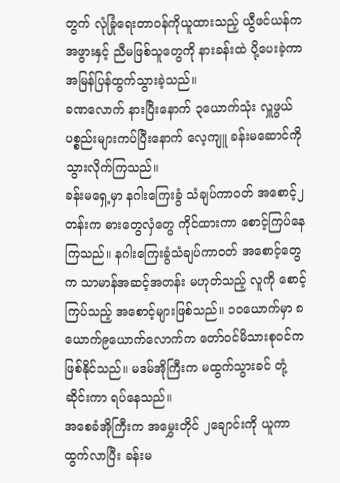တွက် လုံခြုံရေးတာဝန်ကိုယူထားသည့် ယွီဖင်ယန်က အဖွားနှင့် ညီမဖြစ်သူတွေကို နားခန်းထဲ ပို့ပေးခဲ့ကာ အမြန်ပြန်ထွက်သွားခဲ့သည်။
ခဏလောက် နားပြီးနောက် ၃ယောက်သုံး လှူဖွယ်ပစ္စည်းများကပ်ပြီးနောက် လေ့ကျူ ခန်းမဆောင်ကို သွားလိုက်ကြသည်။
ခန်းမရှေ့မှာ နဂါးကြေးခွံ သံချပ်ကာဝတ် အစောင့်၂တန်းက ဓားတွေလှံတွေ ကိုင်ထားကာ စောင့်ကြပ်နေကြသည်။ နဂါးကြေးခွံသံချပ်ကာဝတ် အစောင့်တွေက သာမာန်အဆင့်အတန်း မဟုတ်သည့် လူကို စောင့်ကြပ်သည့် အစောင့်များဖြစ်သည်။ ၁၀ယောက်မှာ ၈ယောက်၉ယောက်လောက်က တော်ဝင်မိသားစုဝင်က ဖြစ်နိုင်သည်။ မဒမ်အိုကြီးက မထွက်သွားခင် တုံ့ဆိုင်းကာ ရပ်နေသည်။
အစေခံအိုကြီးက အမွှေးတိုင် ၂ချောင်းကို ယူကာ ထွက်လာပြီး ခန်းမ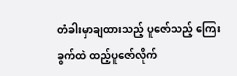တံခါးမှာချထားသည့် ပူဇော်သည့် ကြေးခွက်ထဲ ထည့်ပူဇော်လိုက်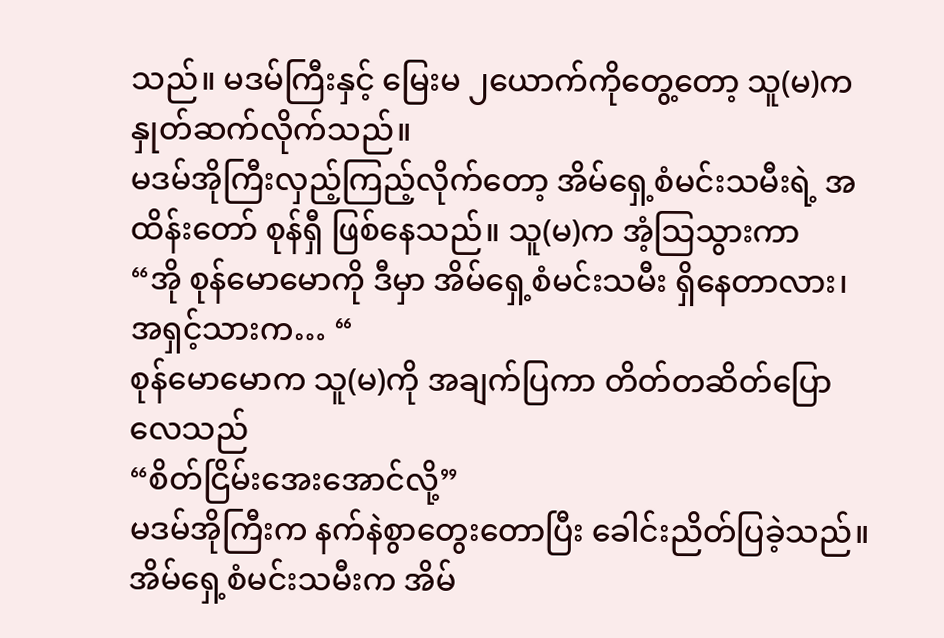သည်။ မဒမ်ကြီးနှင့် မြေးမ ၂ယောက်ကိုတွေ့တော့ သူ(မ)က နှုတ်ဆက်လိုက်သည်။
မဒမ်အိုကြီးလှည့်ကြည့်လိုက်တော့ အိမ်ရှေ့စံမင်းသမီးရဲ့ အထိန်းတော် စုန်ရှီ ဖြစ်နေသည်။ သူ(မ)က အံ့သြသွားကာ
“အို စုန်မောမောကို ဒီမှာ အိမ်ရှေ့စံမင်းသမီး ရှိနေတာလား၊ အရှင့်သားက… “
စုန်မောမောက သူ(မ)ကို အချက်ပြကာ တိတ်တဆိတ်ပြောလေသည်
“စိတ်ငြိမ်းအေးအောင်လို့”
မဒမ်အိုကြီးက နက်နဲစွာတွေးတောပြီး ခေါင်းညိတ်ပြခဲ့သည်။
အိမ်ရှေ့စံမင်းသမီးက အိမ်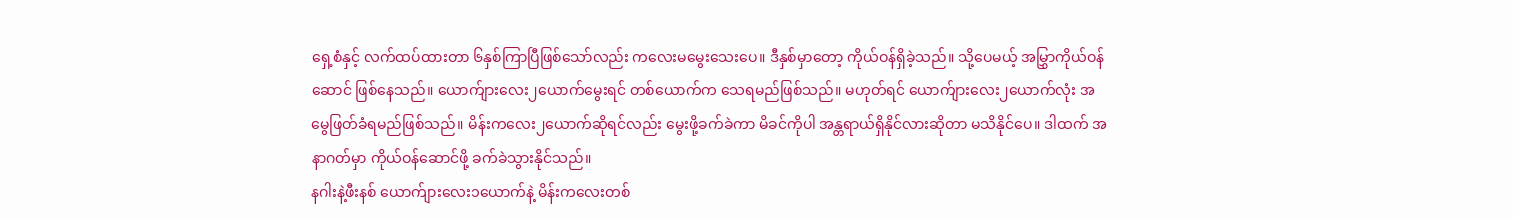ရှေ့စံနှင့် လက်ထပ်ထားတာ ၆နှစ်ကြာပြီဖြစ်သော်လည်း ကလေးမမွေးသေးပေ။ ဒီနှစ်မှာတော့ ကိုယ်ဝန်ရှိခဲ့သည်။ သို့ပေမယ့် အမြွှာကိုယ်ဝန်ဆောင် ဖြစ်နေသည်။ ယောက်ျားလေး၂ယောက်မွေးရင် တစ်ယောက်က သေရမည်ဖြစ်သည်။ မဟုတ်ရင် ယောက်ျားလေး၂ယောက်လုံး အမွေဖြတ်ခံရမည်ဖြစ်သည်။ မိန်းကလေး၂ယောက်ဆိုရင်လည်း မွေးဖို့ခက်ခဲကာ မိခင်ကိုပါ အန္တရာယ်ရှိနိုင်လားဆိုတာ မသိနိုင်ပေ။ ဒါထက် အနာဂတ်မှာ ကိုယ်ဝန်ဆောင်ဖို့ ခက်ခဲသွားနိုင်သည်။
နဂါးနဲ့ဖီးနစ် ယောက်ျားလေး၁ယောက်နဲ့ မိန်းကလေးတစ်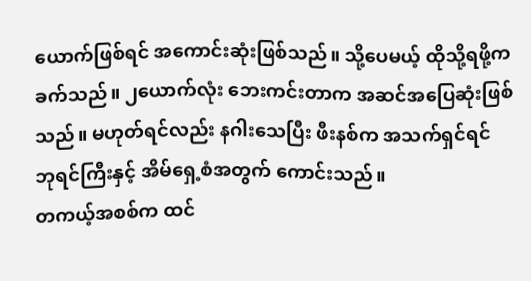ယောက်ဖြစ်ရင် အကောင်းဆုံးဖြစ်သည်။ သို့ပေမယ့် ထိုသို့ရဖို့က ခက်သည်။ ၂ယောက်လုံး ဘေးကင်းတာက အဆင်အပြေဆုံးဖြစ်သည်။ မဟုတ်ရင်လည်း နဂါးသေပြီး ဖီးနစ်က အသက်ရှင်ရင် ဘုရင်ကြီးနှင့် အိမ်ရှေ့စံအတွက် ကောင်းသည်။
တကယ့်အစစ်က ထင်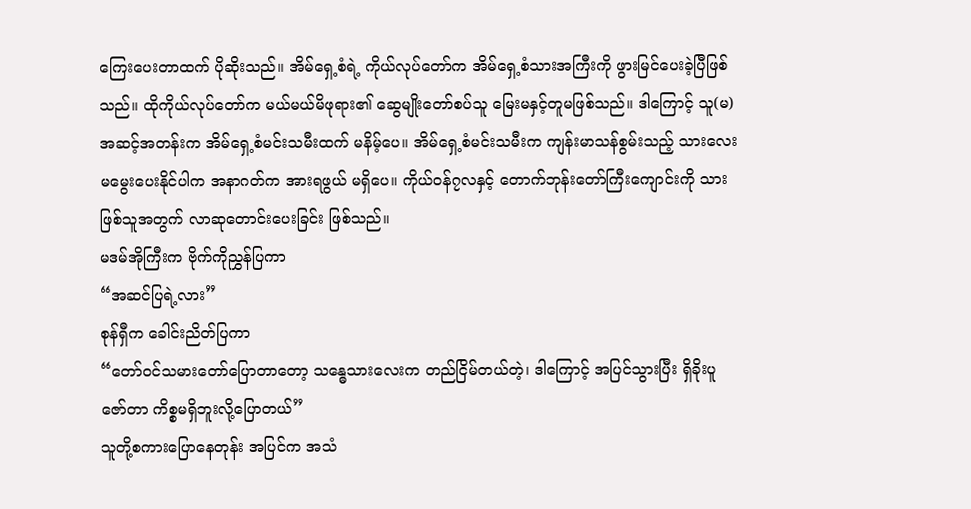ကြေးပေးတာထက် ပိုဆိုးသည်။ အိမ်ရှေ့စံရဲ့ ကိုယ်လုပ်တော်က အိမ်ရှေ့စံသားအကြီးကို ဖွားမြင်ပေးခဲ့ပြီဖြစ်သည်။ ထိုကိုယ်လုပ်တော်က မယ်မယ်မိဖုရား၏ ဆွေမျိုးတော်စပ်သူ မြေးမနှင့်တူမဖြစ်သည်။ ဒါကြောင့် သူ(မ)အဆင့်အတန်းက အိမ်ရှေ့စံမင်းသမီးထက် မနိမ့်ပေ။ အိမ်ရှေ့စံမင်းသမီးက ကျန်းမာသန်စွမ်းသည့် သားလေး မမွေးပေးနိုင်ပါက အနာဂတ်က အားရဖွယ် မရှိပေ။ ကိုယ်ဝန်၇လနှင့် တောက်ဘုန်းတော်ကြီးကျောင်းကို သားဖြစ်သူအတွက် လာဆုတောင်းပေးခြင်း ဖြစ်သည်။
မဒမ်အိုကြီးက ဗိုက်ကိုညွှန်ပြကာ
“အဆင်ပြရဲ့လား”
စုန်ရှီက ခေါင်းညိတ်ပြကာ
“တော်ဝင်သမားတော်ပြောတာတော့ သန္ဓေသားလေးက တည်ငြိမ်တယ်တဲ့၊ ဒါကြောင့် အပြင်သွားပြီး ရှိခိုးပူဇော်တာ ကိစ္စမရှိဘူးလို့ပြောတယ်”
သူတို့စကားပြောနေတုန်း အပြင်က အသံ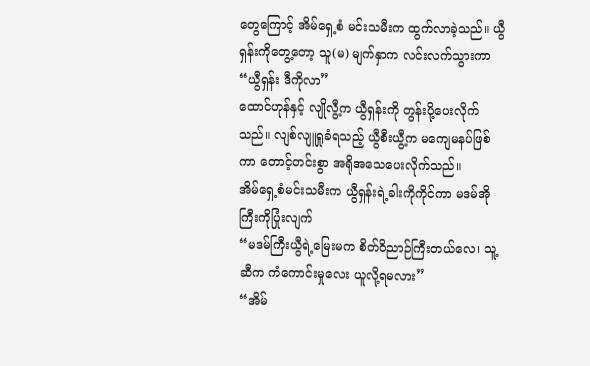တွေကြောင့် အိမ်ရှေ့စံ မင်းသမီးက ထွက်လာခဲ့သည်။ ယွီရှန်းကိုတွေ့တော့ သူ(မ) မျက်နှာက လင်းလက်သွားကာ
“ယွီရှန်း ဒီကိုလာ”
ထောင်ဟုန်နှင့် လျိုလွီ့က ယွီရှန်းကို တွန်းပို့ပေးလိုက်သည်။ လျစ်လျူရှုခံရသည့် ယွီစီးယွီ့က မကျေမနပ်ဖြစ်ကာ တောင့်တင်းစွာ အရိုအသေပေးလိုက်သည်။
အိမ်ရှေ့စံမင်းသမီးက ယွီရှန်းရဲ့ခါးကိုကိုင်ကာ မဒမ်အိုကြီးကိုပြုံးလျက်
“မဒမ်ကြီးယွီရဲ့မြေးမက စိတ်ဝိညာဉ်ကြီးတယ်လေ၊ သူ့ဆီက ကံကောင်းမှုလေး ယူလို့ရမလား”
“အိမ်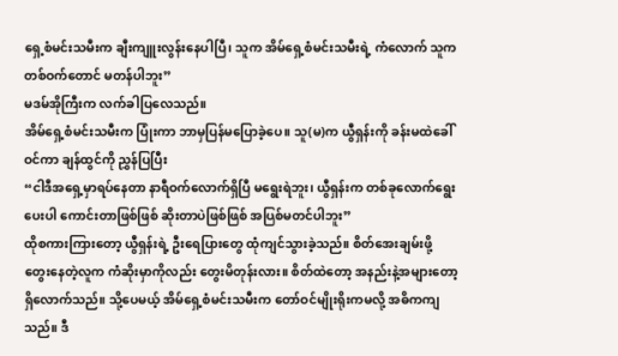ရှေ့စံမင်းသမီးက ချီးကျူးလွန်းနေပါပြီ၊ သူက အိမ်ရှေ့စံမင်းသမီးရဲ့ ကံလောက် သူကတစ်ဝက်တောင် မတန်ပါဘူး”
မဒမ်အိုကြီးက လက်ခါပြလေသည်။
အိမ်ရှေ့စံမင်းသမီးက ပြုံးကာ ဘာမှပြန်မပြောခဲ့ပေ။ သူ(မ)က ယွီရှန်းကို ခန်းမထဲခေါ်ဝင်ကာ ချန်ထွင်ကို ညွှန်ပြပြီး
“ငါဒီအရှေ့မှာရပ်နေတာ နာရီဝက်လောက်ရှိပြီ မရွေးရဲဘူး၊ ယွီရှန်းက တစ်ခုလောက်ရွေးပေးပါ ကောင်းတာဖြစ်ဖြစ် ဆိုးတာပဲဖြစ်ဖြစ် အပြစ်မတင်ပါဘူး”
ထိုစကားကြားတော့ ယွီရှန်းရဲ့ ဦးရေပြားတွေ ထုံကျင်သွားခဲ့သည်။ စိတ်အေးချမ်းဖို့ တွေးနေတဲ့လူက ကံဆိုးမှာကိုလည်း တွေးမိတုန်းလား။ စိတ်ထဲတော့ အနည်းနဲ့အများတော့ ရှိလောက်သည်။ သို့ပေမယ့် အိမ်ရှေ့စံမင်းသမီးက တော်ဝင်မျိုးရိုးကမလို့ အဓိကကျသည်။ ဒီ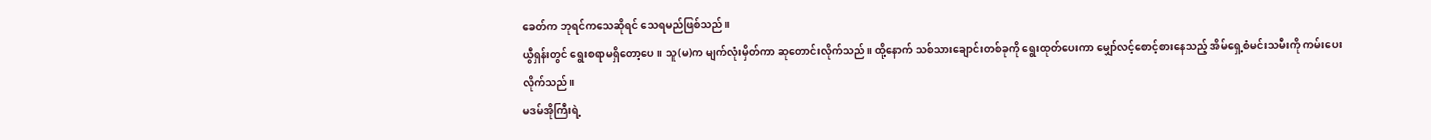ခေတ်က ဘုရင်ကသေဆိုရင် သေရမည်ဖြစ်သည်။
ယွီရှန်းတွင် ရွေးစရာမရှိတော့ပေ။ သူ(မ)က မျက်လုံးမှိတ်ကာ ဆုတောင်းလိုက်သည်။ ထို့နောက် သစ်သားချောင်းတစ်ခုကို ရွေးထုတ်ပေးကာ မျှော်လင့်စောင့်စားနေသည့် အိမ်ရှေ့စံမင်းသမီးကို ကမ်းပေးလိုက်သည်။
မဒမ်အိုကြီးရဲ့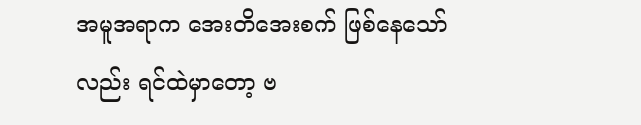အမူအရာက အေးတိအေးစက် ဖြစ်နေသော်လည်း ရင်ထဲမှာတော့ ဗ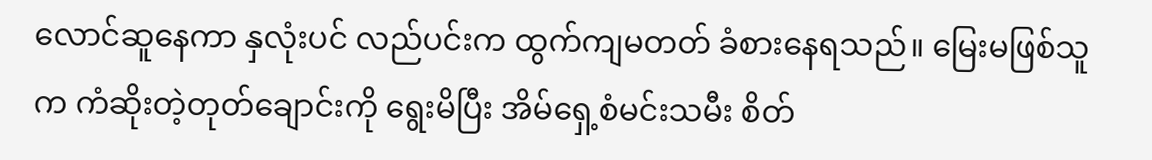လောင်ဆူနေကာ နှလုံးပင် လည်ပင်းက ထွက်ကျမတတ် ခံစားနေရသည်။ မြေးမဖြစ်သူက ကံဆိုးတဲ့တုတ်ချောင်းကို ရွေးမိပြီး အိမ်ရှေ့စံမင်းသမီး စိတ်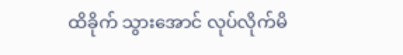ထိခိုက် သွားအောင် လုပ်လိုက်မိ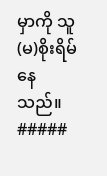မှာကို သူ(မ)စိုးရိမ်နေသည်။
#####